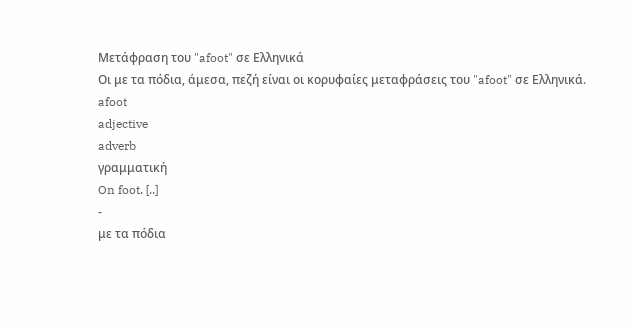Μετάφραση του "afoot" σε Ελληνικά
Οι με τα πόδια, άμεσα, πεζή είναι οι κορυφαίες μεταφράσεις του "afoot" σε Ελληνικά.
afoot
adjective
adverb
γραμματική
On foot. [..]
-
με τα πόδια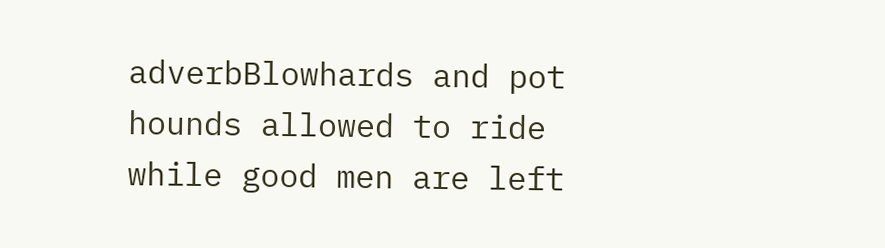adverbBlowhards and pot hounds allowed to ride while good men are left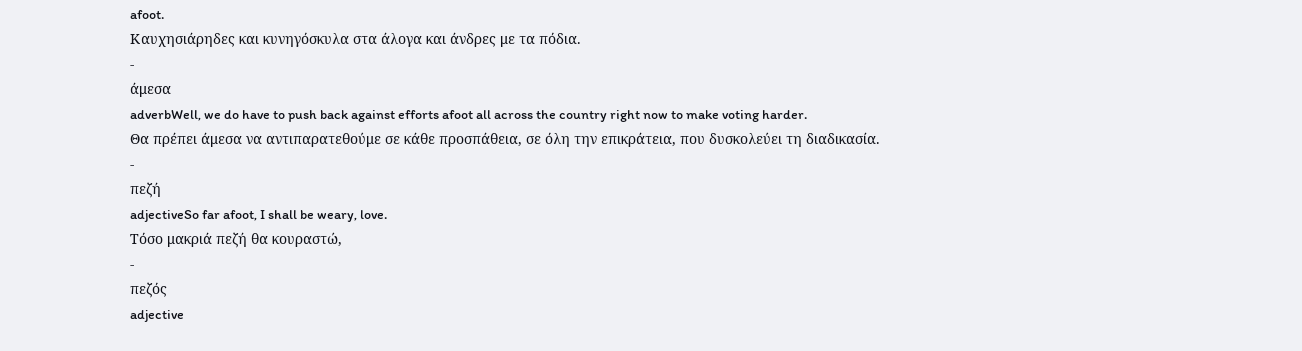afoot.
Καυχησιάρηδες και κυνηγόσκυλα στα άλογα και άνδρες με τα πόδια.
-
άμεσα
adverbWell, we do have to push back against efforts afoot all across the country right now to make voting harder.
Θα πρέπει άμεσα να αντιπαρατεθούμε σε κάθε προσπάθεια, σε όλη την επικράτεια, που δυσκολεύει τη διαδικασία.
-
πεζή
adjectiveSo far afoot, I shall be weary, love.
Τόσο μακριά πεζή θα κουραστώ,
-
πεζός
adjective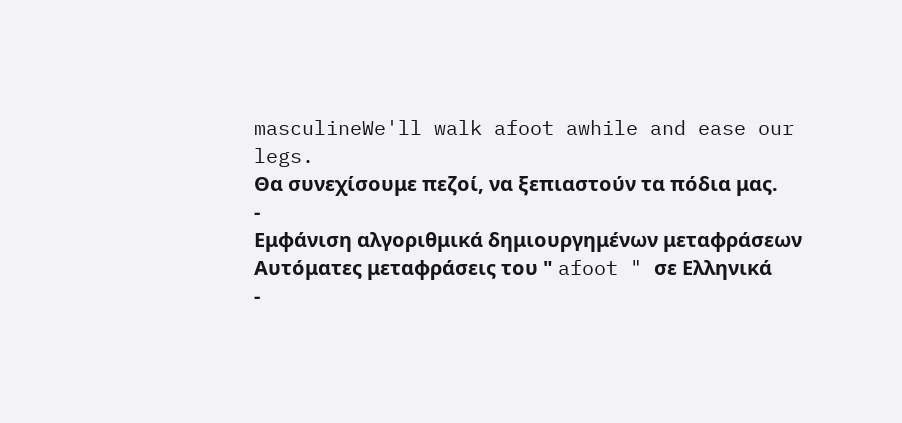masculineWe'll walk afoot awhile and ease our legs.
Θα συνεχίσουμε πεζοί, να ξεπιαστούν τα πόδια μας.
-
Εμφάνιση αλγοριθμικά δημιουργημένων μεταφράσεων
Αυτόματες μεταφράσεις του " afoot " σε Ελληνικά
-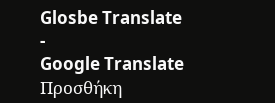Glosbe Translate
-
Google Translate
Προσθήκη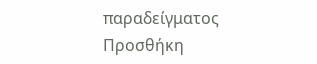παραδείγματος
Προσθήκη